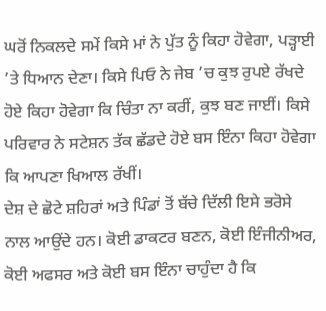ਘਰੋਂ ਨਿਕਲਦੇ ਸਮੇਂ ਕਿਸੇ ਮਾਂ ਨੇ ਪੁੱਤ ਨੂੰ ਕਿਹਾ ਹੋਵੇਗਾ, ਪੜ੍ਹਾਈ ’ਤੇ ਧਿਆਨ ਦੇਣਾ। ਕਿਸੇ ਪਿਓ ਨੇ ਜੇਬ ’ਚ ਕੁਝ ਰੁਪਏ ਰੱਖਦੇ ਹੋਏ ਕਿਹਾ ਹੋਵੇਗਾ ਕਿ ਚਿੰਤਾ ਨਾ ਕਰੀਂ, ਕੁਝ ਬਣ ਜਾਈਂ। ਕਿਸੇ ਪਰਿਵਾਰ ਨੇ ਸਟੇਸ਼ਨ ਤੱਕ ਛੱਡਦੇ ਹੋਏ ਬਸ ਇੰਨਾ ਕਿਹਾ ਹੋਵੇਗਾ ਕਿ ਆਪਣਾ ਖਿਆਲ ਰੱਖੀਂ।
ਦੇਸ਼ ਦੇ ਛੋਟੇ ਸ਼ਹਿਰਾਂ ਅਤੇ ਪਿੰਡਾਂ ਤੋਂ ਬੱਚੇ ਦਿੱਲੀ ਇਸੇ ਭਰੋਸੇ ਨਾਲ ਆਉਂਦੇ ਹਨ। ਕੋਈ ਡਾਕਟਰ ਬਣਨ, ਕੋਈ ਇੰਜੀਨੀਅਰ, ਕੋਈ ਅਫਸਰ ਅਤੇ ਕੋਈ ਬਸ ਇੰਨਾ ਚਾਹੁੰਦਾ ਹੈ ਕਿ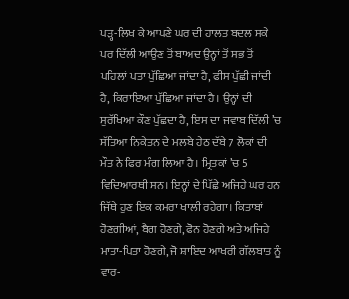ਪੜ੍ਹ-ਲਿਖ ਕੇ ਆਪਣੇ ਘਰ ਦੀ ਹਾਲਤ ਬਦਲ ਸਕੇ ਪਰ ਦਿੱਲੀ ਆਉਣ ਤੋਂ ਬਾਅਦ ਉਨ੍ਹਾਂ ਤੋਂ ਸਭ ਤੋਂ ਪਹਿਲਾਂ ਪਤਾ ਪੁੱਛਿਆ ਜਾਂਦਾ ਹੈ, ਫੀਸ ਪੁੱਛੀ ਜਾਂਦੀ ਹੈ, ਕਿਰਾਇਆ ਪੁੱਛਿਆ ਜਾਂਦਾ ਹੈ। ਉਨ੍ਹਾਂ ਦੀ ਸੁਰੱਖਿਆ ਕੌਣ ਪੁੱਛਦਾ ਹੈ, ਇਸ ਦਾ ਜਵਾਬ ਦਿੱਲੀ ’ਚ ਸੱਤਿਆ ਨਿਕੇਤਨ ਦੇ ਮਲਬੇ ਹੇਠ ਦੱਬੇ 7 ਲੋਕਾਂ ਦੀ ਮੌਤ ਨੇ ਫਿਰ ਮੰਗ ਲਿਆ ਹੈ। ਮ੍ਰਿਤਕਾਂ ’ਚ 5 ਵਿਦਿਆਰਥੀ ਸਨ। ਇਨ੍ਹਾਂ ਦੇ ਪਿੱਛੇ ਅਜਿਹੇ ਘਰ ਹਨ ਜਿੱਥੇ ਹੁਣ ਇਕ ਕਮਰਾ ਖਾਲੀ ਰਹੇਗਾ। ਕਿਤਾਬਾਂ ਹੋਣਗੀਆਂ, ਬੈਗ ਹੋਣਗੇ, ਫੋਨ ਹੋਣਗੇ ਅਤੇ ਅਜਿਹੇ ਮਾਤਾ-ਪਿਤਾ ਹੋਣਗੇ, ਜੋ ਸ਼ਾਇਦ ਆਖਰੀ ਗੱਲਬਾਤ ਨੂੰ ਵਾਰ-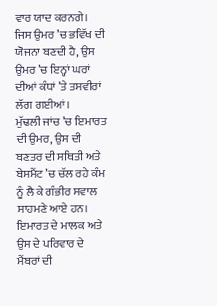ਵਾਰ ਯਾਦ ਕਰਨਗੇ। ਜਿਸ ਉਮਰ ’ਚ ਭਵਿੱਖ ਦੀ ਯੋਜਨਾ ਬਣਦੀ ਹੈ, ਉਸ ਉਮਰ ’ਚ ਇਨ੍ਹਾਂ ਘਰਾਂ ਦੀਆਂ ਕੰਧਾਂ ’ਤੇ ਤਸਵੀਰਾਂ ਲੱਗ ਗਈਆਂ।
ਮੁੱਢਲੀ ਜਾਂਚ ’ਚ ਇਮਾਰਤ ਦੀ ਉਮਰ, ਉਸ ਦੀ ਬਣਤਰ ਦੀ ਸਥਿਤੀ ਅਤੇ ਬੇਸਮੈਂਟ ’ਚ ਚੱਲ ਰਹੇ ਕੰਮ ਨੂੰ ਲੈ ਕੇ ਗੰਭੀਰ ਸਵਾਲ ਸਾਹਮਣੇ ਆਏ ਹਨ। ਇਮਾਰਤ ਦੇ ਮਾਲਕ ਅਤੇ ਉਸ ਦੇ ਪਰਿਵਾਰ ਦੇ ਮੈਂਬਰਾਂ ਦੀ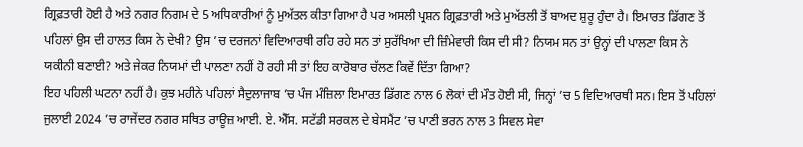ਗ੍ਰਿਫ਼ਤਾਰੀ ਹੋਈ ਹੈ ਅਤੇ ਨਗਰ ਨਿਗਮ ਦੇ 5 ਅਧਿਕਾਰੀਆਂ ਨੂੰ ਮੁਅੱਤਲ ਕੀਤਾ ਗਿਆ ਹੈ ਪਰ ਅਸਲੀ ਪ੍ਰਸ਼ਨ ਗ੍ਰਿਫ਼ਤਾਰੀ ਅਤੇ ਮੁਅੱਤਲੀ ਤੋਂ ਬਾਅਦ ਸ਼ੁਰੂ ਹੁੰਦਾ ਹੈ। ਇਮਾਰਤ ਡਿੱਗਣ ਤੋਂ ਪਹਿਲਾਂ ਉਸ ਦੀ ਹਾਲਤ ਕਿਸ ਨੇ ਦੇਖੀ? ਉਸ ’ਚ ਦਰਜਨਾਂ ਵਿਦਿਆਰਥੀ ਰਹਿ ਰਹੇ ਸਨ ਤਾਂ ਸੁਰੱਖਿਆ ਦੀ ਜ਼ਿੰਮੇਵਾਰੀ ਕਿਸ ਦੀ ਸੀ? ਨਿਯਮ ਸਨ ਤਾਂ ਉਨ੍ਹਾਂ ਦੀ ਪਾਲਣਾ ਕਿਸ ਨੇ ਯਕੀਨੀ ਬਣਾਈ? ਅਤੇ ਜੇਕਰ ਨਿਯਮਾਂ ਦੀ ਪਾਲਣਾ ਨਹੀਂ ਹੋ ਰਹੀ ਸੀ ਤਾਂ ਇਹ ਕਾਰੋਬਾਰ ਚੱਲਣ ਕਿਵੇਂ ਦਿੱਤਾ ਗਿਆ?
ਇਹ ਪਹਿਲੀ ਘਟਨਾ ਨਹੀਂ ਹੈ। ਕੁਝ ਮਹੀਨੇ ਪਹਿਲਾਂ ਸੈਦੁਲਾਜਾਬ ’ਚ ਪੰਜ ਮੰਜ਼ਿਲਾ ਇਮਾਰਤ ਡਿੱਗਣ ਨਾਲ 6 ਲੋਕਾਂ ਦੀ ਮੌਤ ਹੋਈ ਸੀ, ਜਿਨ੍ਹਾਂ ’ਚ 5 ਵਿਦਿਆਰਥੀ ਸਨ। ਇਸ ਤੋਂ ਪਹਿਲਾਂ ਜੁਲਾਈ 2024 ’ਚ ਰਾਜੇਂਦਰ ਨਗਰ ਸਥਿਤ ਰਾਊਜ਼ ਆਈ. ਏ. ਐੱਸ. ਸਟੱਡੀ ਸਰਕਲ ਦੇ ਬੇਸਮੈਂਟ ’ਚ ਪਾਣੀ ਭਰਨ ਨਾਲ 3 ਸਿਵਲ ਸੇਵਾ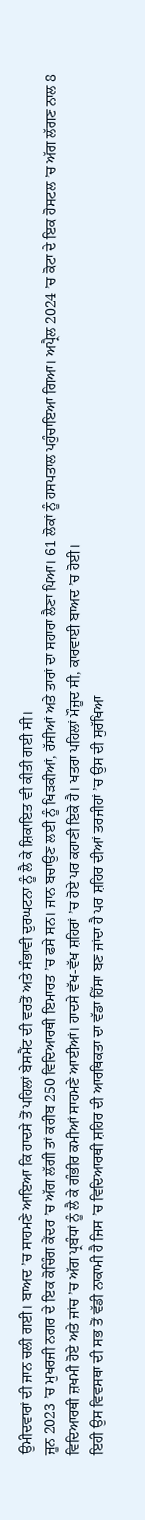ਉਮੀਦਵਾਰਾਂ ਦੀ ਜਾਨ ਚਲੀ ਗਈ। ਬਾਅਦ ’ਚ ਸਾਹਮਣੇ ਆਇਆ ਕਿ ਹਾਦਸੇ ਤੋਂ ਪਹਿਲਾਂ ਬੇਸਮੈਂਟ ਦੀ ਵਰਤੋਂ ਅਤੇ ਸੰਭਾਵੀ ਦੁਰਘਟਨਾ ਨੂੰ ਲੈ ਕੇ ਸ਼ਿਕਾਇਤ ਵੀ ਕੀਤੀ ਗਈ ਸੀ।
ਜੂਨ 2023 ’ਚ ਮੁਖਰਜੀ ਨਗਰ ਦੇ ਇਕ ਕੋਚਿੰਗ ਕੇਂਦਰ ’ਚ ਅੱਗ ਲੱਗੀ ਤਾਂ ਕਰੀਬ 250 ਵਿਦਿਆਰਥੀ ਇਮਾਰਤ ’ਚ ਫਸੇ ਸਨ। ਜਾਨ ਬਚਾਉਣ ਲਈ ਨੂੰ ਖਿੜਕੀਆਂ, ਰੱਸੀਆਂ ਅਤੇ ਤਾਰਾਂ ਦਾ ਸਹਾਰਾ ਲੈਣਾ ਪਿਆ। 61 ਲੋਕਾਂ ਨੂੰ ਹਸਪਤਾਲ ਪਹੁੰਚਾਇਆ ਗਿਆ। ਅਪ੍ਰੈਲ 2024 ’ਚ ਕੋਟਾ ਦੇ ਇਕ ਹੋਸਟਲ ’ਚ ਅੱਗ ਲੱਗਣ ਨਾਲ 8 ਵਿਦਿਆਰਥੀ ਜ਼ਖਮੀ ਹੋਏ ਅਤੇ ਜਾਂਚ ’ਚ ਅੱਗ ਪ੍ਰਬੰਧਾਂ ਨੂੰ ਲੈ ਕੇ ਗੰਭੀਰ ਕਮੀਆਂ ਸਾਹਮਣੇ ਆਈਆਂ। ਹਾਦਸੇ ਵੱਖ-ਵੱਖ ਸ਼ਹਿਰਾਂ ’ਚ ਹੋਏ ਪਰ ਕਹਾਣੀ ਇਕੋ ਹੈ। ਖਤਰਾ ਪਹਿਲਾਂ ਮੌਜੂਦ ਸੀ, ਕਾਰਵਾਈ ਬਾਅਦ ’ਚ ਹੋਈ।
ਇਹੀ ਉਸ ਵਿਵਸਥਾ ਦੀ ਸਭ ਤੋਂ ਵੱਡੀ ਨਾਕਾਮੀ ਹੈ ਜਿਸ ’ਚ ਵਿਦਿਆਰਥੀ ਸ਼ਹਿਰ ਦੀ ਆਰਥਿਕਤਾ ਦਾ ਵੱਡਾ ਹਿੱਸਾ ਬਣ ਜਾਂਦਾ ਹੈ ਪਰ ਸ਼ਹਿਰ ਦੀਆਂ ਤਰਜੀਹਾਂ ’ਚ ਉਸ ਦੀ ਸੁਰੱਖਿਆ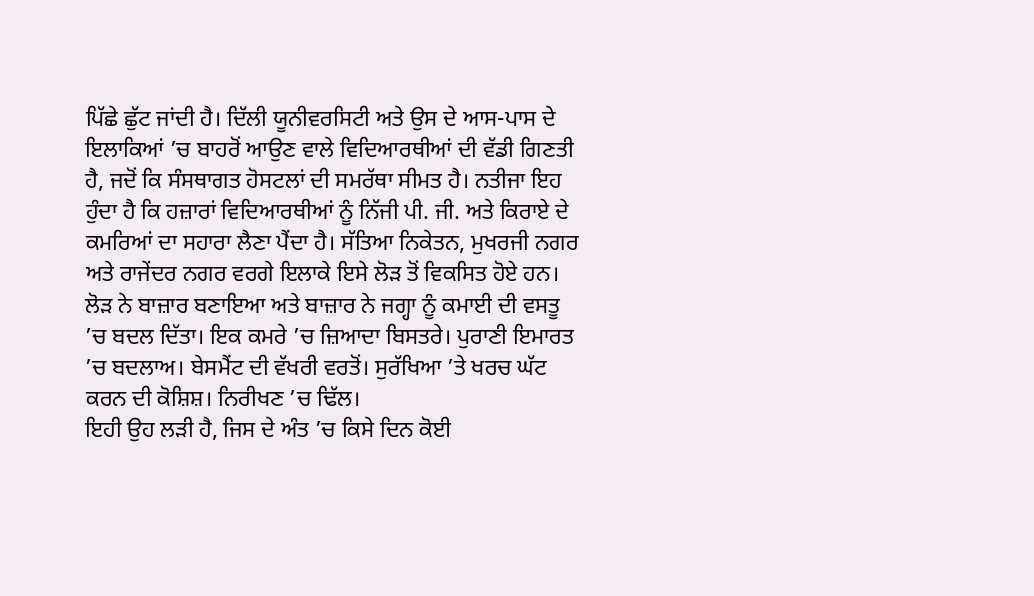ਪਿੱਛੇ ਛੁੱਟ ਜਾਂਦੀ ਹੈ। ਦਿੱਲੀ ਯੂਨੀਵਰਸਿਟੀ ਅਤੇ ਉਸ ਦੇ ਆਸ-ਪਾਸ ਦੇ ਇਲਾਕਿਆਂ ’ਚ ਬਾਹਰੋਂ ਆਉਣ ਵਾਲੇ ਵਿਦਿਆਰਥੀਆਂ ਦੀ ਵੱਡੀ ਗਿਣਤੀ ਹੈ, ਜਦੋਂ ਕਿ ਸੰਸਥਾਗਤ ਹੋਸਟਲਾਂ ਦੀ ਸਮਰੱਥਾ ਸੀਮਤ ਹੈ। ਨਤੀਜਾ ਇਹ ਹੁੰਦਾ ਹੈ ਕਿ ਹਜ਼ਾਰਾਂ ਵਿਦਿਆਰਥੀਆਂ ਨੂੰ ਨਿੱਜੀ ਪੀ. ਜੀ. ਅਤੇ ਕਿਰਾਏ ਦੇ ਕਮਰਿਆਂ ਦਾ ਸਹਾਰਾ ਲੈਣਾ ਪੈਂਦਾ ਹੈ। ਸੱਤਿਆ ਨਿਕੇਤਨ, ਮੁਖਰਜੀ ਨਗਰ ਅਤੇ ਰਾਜੇਂਦਰ ਨਗਰ ਵਰਗੇ ਇਲਾਕੇ ਇਸੇ ਲੋੜ ਤੋਂ ਵਿਕਸਿਤ ਹੋਏ ਹਨ। ਲੋੜ ਨੇ ਬਾਜ਼ਾਰ ਬਣਾਇਆ ਅਤੇ ਬਾਜ਼ਾਰ ਨੇ ਜਗ੍ਹਾ ਨੂੰ ਕਮਾਈ ਦੀ ਵਸਤੂ ’ਚ ਬਦਲ ਦਿੱਤਾ। ਇਕ ਕਮਰੇ ’ਚ ਜ਼ਿਆਦਾ ਬਿਸਤਰੇ। ਪੁਰਾਣੀ ਇਮਾਰਤ ’ਚ ਬਦਲਾਅ। ਬੇਸਮੈਂਟ ਦੀ ਵੱਖਰੀ ਵਰਤੋਂ। ਸੁਰੱਖਿਆ ’ਤੇ ਖਰਚ ਘੱਟ ਕਰਨ ਦੀ ਕੋਸ਼ਿਸ਼। ਨਿਰੀਖਣ ’ਚ ਢਿੱਲ।
ਇਹੀ ਉਹ ਲੜੀ ਹੈ, ਜਿਸ ਦੇ ਅੰਤ ’ਚ ਕਿਸੇ ਦਿਨ ਕੋਈ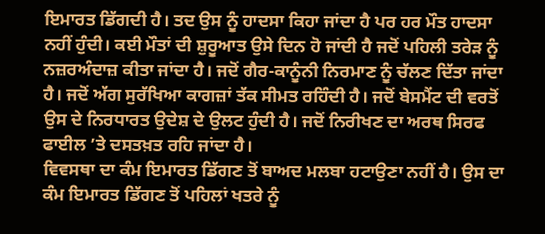ਇਮਾਰਤ ਡਿੱਗਦੀ ਹੈ। ਤਦ ਉਸ ਨੂੰ ਹਾਦਸਾ ਕਿਹਾ ਜਾਂਦਾ ਹੈ ਪਰ ਹਰ ਮੌਤ ਹਾਦਸਾ ਨਹੀਂ ਹੁੰਦੀ। ਕਈ ਮੌਤਾਂ ਦੀ ਸ਼ੁਰੂਆਤ ਉਸੇ ਦਿਨ ਹੋ ਜਾਂਦੀ ਹੈ ਜਦੋਂ ਪਹਿਲੀ ਤਰੇੜ ਨੂੰ ਨਜ਼ਰਅੰਦਾਜ਼ ਕੀਤਾ ਜਾਂਦਾ ਹੈ। ਜਦੋਂ ਗੈਰ-ਕਾਨੂੰਨੀ ਨਿਰਮਾਣ ਨੂੰ ਚੱਲਣ ਦਿੱਤਾ ਜਾਂਦਾ ਹੈ। ਜਦੋਂ ਅੱਗ ਸੁਰੱਖਿਆ ਕਾਗਜ਼ਾਂ ਤੱਕ ਸੀਮਤ ਰਹਿੰਦੀ ਹੈ। ਜਦੋਂ ਬੇਸਮੈਂਟ ਦੀ ਵਰਤੋਂ ਉਸ ਦੇ ਨਿਰਧਾਰਤ ਉਦੇਸ਼ ਦੇ ਉਲਟ ਹੁੰਦੀ ਹੈ। ਜਦੋਂ ਨਿਰੀਖਣ ਦਾ ਅਰਥ ਸਿਰਫ ਫਾਈਲ ’ਤੇ ਦਸਤਖ਼ਤ ਰਹਿ ਜਾਂਦਾ ਹੈ।
ਵਿਵਸਥਾ ਦਾ ਕੰਮ ਇਮਾਰਤ ਡਿੱਗਣ ਤੋਂ ਬਾਅਦ ਮਲਬਾ ਹਟਾਉਣਾ ਨਹੀਂ ਹੈ। ਉਸ ਦਾ ਕੰਮ ਇਮਾਰਤ ਡਿੱਗਣ ਤੋਂ ਪਹਿਲਾਂ ਖਤਰੇ ਨੂੰ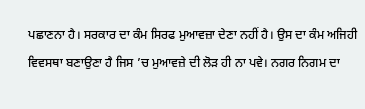ਪਛਾਣਨਾ ਹੈ। ਸਰਕਾਰ ਦਾ ਕੰਮ ਸਿਰਫ ਮੁਆਵਜ਼ਾ ਦੇਣਾ ਨਹੀਂ ਹੈ। ਉਸ ਦਾ ਕੰਮ ਅਜਿਹੀ ਵਿਵਸਥਾ ਬਣਾਉਣਾ ਹੈ ਜਿਸ ’ਚ ਮੁਆਵਜ਼ੇ ਦੀ ਲੋੜ ਹੀ ਨਾ ਪਵੇ। ਨਗਰ ਨਿਗਮ ਦਾ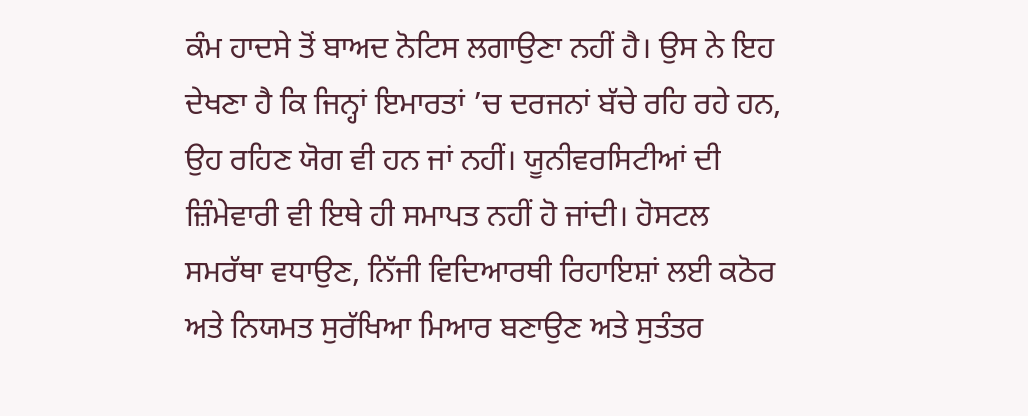ਕੰਮ ਹਾਦਸੇ ਤੋਂ ਬਾਅਦ ਨੋਟਿਸ ਲਗਾਉਣਾ ਨਹੀਂ ਹੈ। ਉਸ ਨੇ ਇਹ ਦੇਖਣਾ ਹੈ ਕਿ ਜਿਨ੍ਹਾਂ ਇਮਾਰਤਾਂ ’ਚ ਦਰਜਨਾਂ ਬੱਚੇ ਰਹਿ ਰਹੇ ਹਨ, ਉਹ ਰਹਿਣ ਯੋਗ ਵੀ ਹਨ ਜਾਂ ਨਹੀਂ। ਯੂਨੀਵਰਸਿਟੀਆਂ ਦੀ ਜ਼ਿੰਮੇਵਾਰੀ ਵੀ ਇਥੇ ਹੀ ਸਮਾਪਤ ਨਹੀਂ ਹੋ ਜਾਂਦੀ। ਹੋਸਟਲ ਸਮਰੱਥਾ ਵਧਾਉਣ, ਨਿੱਜੀ ਵਿਦਿਆਰਥੀ ਰਿਹਾਇਸ਼ਾਂ ਲਈ ਕਠੋਰ ਅਤੇ ਨਿਯਮਤ ਸੁਰੱਖਿਆ ਮਿਆਰ ਬਣਾਉਣ ਅਤੇ ਸੁਤੰਤਰ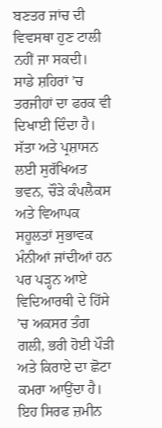ਬਣਤਰ ਜਾਂਚ ਦੀ ਵਿਵਸਥਾ ਹੁਣ ਟਾਲੀ ਨਹੀਂ ਜਾ ਸਕਦੀ।
ਸਾਡੇ ਸ਼ਹਿਰਾਂ ’ਚ ਤਰਜੀਹਾਂ ਦਾ ਫਰਕ ਵੀ ਦਿਖਾਈ ਦਿੰਦਾ ਹੈ। ਸੱਤਾ ਅਤੇ ਪ੍ਰਸ਼ਾਸਨ ਲਈ ਸੁਰੱਖਿਅਤ ਭਵਨ, ਚੌੜੇ ਕੰਪਲੈਕਸ ਅਤੇ ਵਿਆਪਕ ਸਹੂਲਤਾਂ ਸੁਭਾਵਕ ਮੰਨੀਆਂ ਜਾਂਦੀਆਂ ਹਨ ਪਰ ਪੜ੍ਹਨ ਆਏ ਵਿਦਿਆਰਥੀ ਦੇ ਹਿੱਸੇ ’ਚ ਅਕਸਰ ਤੰਗ ਗਲੀ, ਭਰੀ ਹੋਈ ਪੌੜੀ ਅਤੇ ਕਿਰਾਏ ਦਾ ਛੋਟਾ ਕਮਰਾ ਆਉਂਦਾ ਹੈ। ਇਹ ਸਿਰਫ ਜ਼ਮੀਨ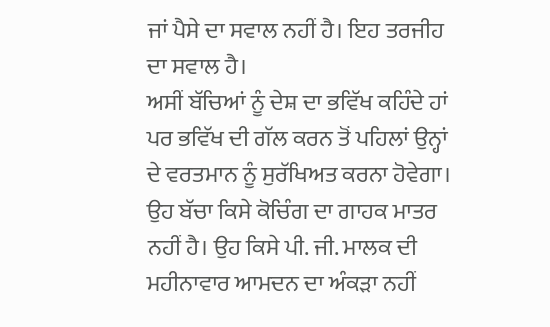ਜਾਂ ਪੈਸੇ ਦਾ ਸਵਾਲ ਨਹੀਂ ਹੈ। ਇਹ ਤਰਜੀਹ ਦਾ ਸਵਾਲ ਹੈ।
ਅਸੀਂ ਬੱਚਿਆਂ ਨੂੰ ਦੇਸ਼ ਦਾ ਭਵਿੱਖ ਕਹਿੰਦੇ ਹਾਂ ਪਰ ਭਵਿੱਖ ਦੀ ਗੱਲ ਕਰਨ ਤੋਂ ਪਹਿਲਾਂ ਉਨ੍ਹਾਂ ਦੇ ਵਰਤਮਾਨ ਨੂੰ ਸੁਰੱਖਿਅਤ ਕਰਨਾ ਹੋਵੇਗਾ। ਉਹ ਬੱਚਾ ਕਿਸੇ ਕੋਚਿੰਗ ਦਾ ਗਾਹਕ ਮਾਤਰ ਨਹੀਂ ਹੈ। ਉਹ ਕਿਸੇ ਪੀ. ਜੀ. ਮਾਲਕ ਦੀ ਮਹੀਨਾਵਾਰ ਆਮਦਨ ਦਾ ਅੰਕੜਾ ਨਹੀਂ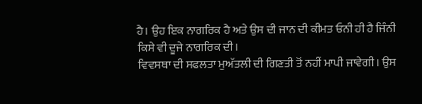ਹੈ। ਉਹ ਇਕ ਨਾਗਰਿਕ ਹੈ ਅਤੇ ਉਸ ਦੀ ਜਾਨ ਦੀ ਕੀਮਤ ਓਨੀ ਹੀ ਹੈ ਜਿੰਨੀ ਕਿਸੇ ਵੀ ਦੂਜੇ ਨਾਗਰਿਕ ਦੀ।
ਵਿਵਸਥਾ ਦੀ ਸਫਲਤਾ ਮੁਅੱਤਲੀ ਦੀ ਗਿਣਤੀ ਤੋਂ ਨਹੀਂ ਮਾਪੀ ਜਾਵੇਗੀ। ਉਸ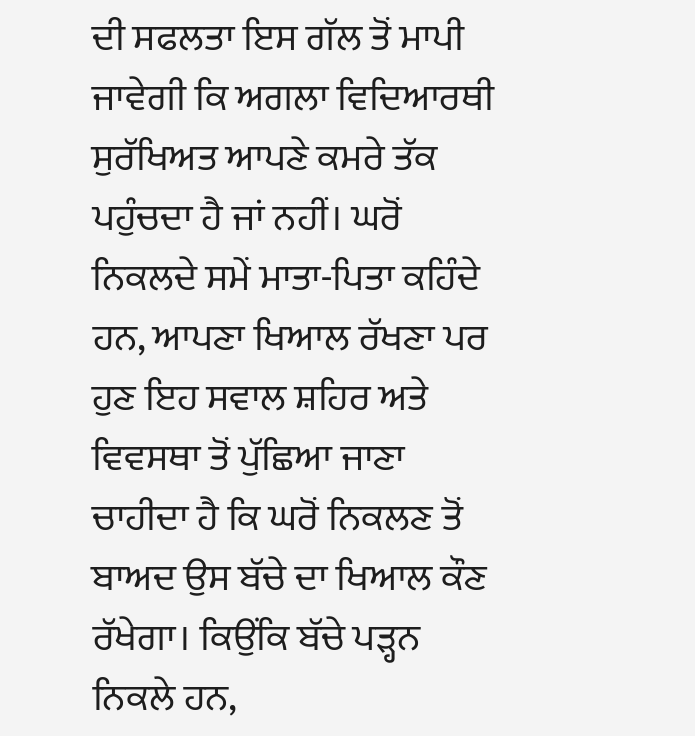ਦੀ ਸਫਲਤਾ ਇਸ ਗੱਲ ਤੋਂ ਮਾਪੀ ਜਾਵੇਗੀ ਕਿ ਅਗਲਾ ਵਿਦਿਆਰਥੀ ਸੁਰੱਖਿਅਤ ਆਪਣੇ ਕਮਰੇ ਤੱਕ ਪਹੁੰਚਦਾ ਹੈ ਜਾਂ ਨਹੀਂ। ਘਰੋਂ ਨਿਕਲਦੇ ਸਮੇਂ ਮਾਤਾ-ਪਿਤਾ ਕਹਿੰਦੇ ਹਨ, ਆਪਣਾ ਖਿਆਲ ਰੱਖਣਾ ਪਰ ਹੁਣ ਇਹ ਸਵਾਲ ਸ਼ਹਿਰ ਅਤੇ ਵਿਵਸਥਾ ਤੋਂ ਪੁੱਛਿਆ ਜਾਣਾ ਚਾਹੀਦਾ ਹੈ ਕਿ ਘਰੋਂ ਨਿਕਲਣ ਤੋਂ ਬਾਅਦ ਉਸ ਬੱਚੇ ਦਾ ਖਿਆਲ ਕੌਣ ਰੱਖੇਗਾ। ਕਿਉਂਕਿ ਬੱਚੇ ਪੜ੍ਹਨ ਨਿਕਲੇ ਹਨ,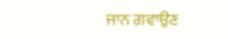ਜਾਨ ਗਵਾਉਣ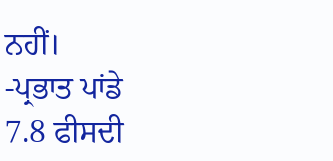ਨਹੀਂ।
-ਪ੍ਰਭਾਤ ਪਾਂਡੇ
7.8 ਫੀਸਦੀ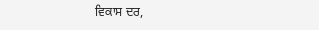ਵਿਕਾਸ ਦਰ,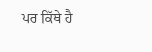ਪਰ ਕਿੱਥੇ ਹੈ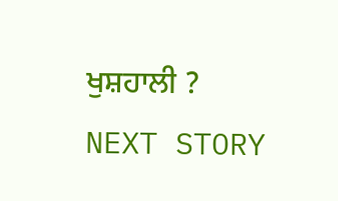ਖੁਸ਼ਹਾਲੀ ?
NEXT STORY